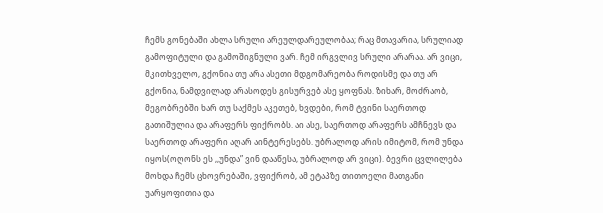ჩემს გონებაში ახლა სრული არეულდარეულობაა; რაც მთავარია, სრულიად გამოფიტული და გამოშიგნული ვარ. ჩემ ირგვლივ სრული არარაა. არ ვიცი, მკითხველო, გქონია თუ არა ასეთი მდგომარეობა როდისმე და თუ არ გქონია, ნამდვილად არასოდეს გისურვებ ასე ყოფნას. ზიხარ, მოძრაობ, მეგობრებში ხარ თუ საქმეს აკეთებ, ხვდები, რომ ტვინი საერთოდ გათიშულია და არაფერს ფიქრობს. აი ასე, საერთოდ არაფერს ამჩნევს და საერთოდ არაფერი აღარ აინტერესებს. უბრალოდ არის იმიტომ, რომ უნდა იყოს(ოღონს ეს ,,უნდა” ვინ დააწესა, უბრალოდ არ ვიცი). ბევრი ცვლილება მოხდა ჩემს ცხოვრებაში, ვფიქრობ, ამ ეტაპზე თითოელი მათგანი უარყოფითია და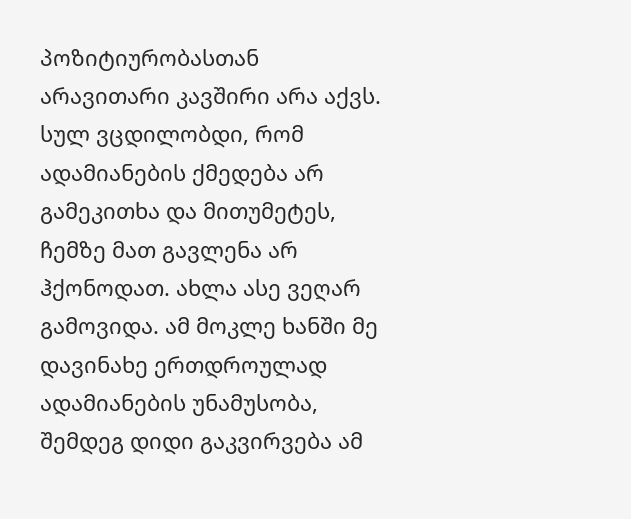პოზიტიურობასთან არავითარი კავშირი არა აქვს. სულ ვცდილობდი, რომ ადამიანების ქმედება არ გამეკითხა და მითუმეტეს, ჩემზე მათ გავლენა არ ჰქონოდათ. ახლა ასე ვეღარ გამოვიდა. ამ მოკლე ხანში მე დავინახე ერთდროულად ადამიანების უნამუსობა, შემდეგ დიდი გაკვირვება ამ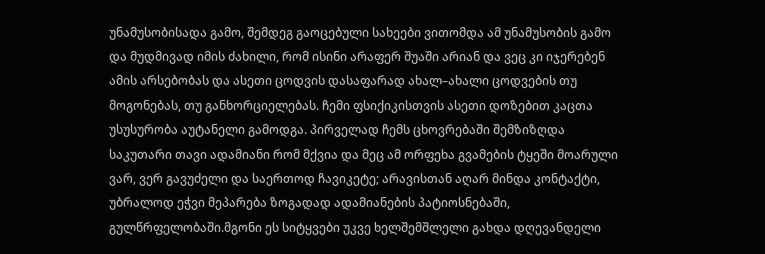უნამუსობისადა გამო, შემდეგ გაოცებული სახეები ვითომდა ამ უნამუსობის გამო და მუდმივად იმის ძახილი, რომ ისინი არაფერ შუაში არიან და ვეც კი იჯერებენ ამის არსებობას და ასეთი ცოდვის დასაფარად ახალ–ახალი ცოდვების თუ მოგონებას, თუ განხორციელებას. ჩემი ფსიქიკისთვის ასეთი დოზებით კაცთა უსუსურობა აუტანელი გამოდგა. პირველად ჩემს ცხოვრებაში შემზიზღდა საკუთარი თავი ადამიანი რომ მქვია და მეც ამ ორფეხა გვამების ტყეში მოარული ვარ, ვერ გავუძელი და საერთოდ ჩავიკეტე; არავისთან აღარ მინდა კონტაქტი, უბრალოდ ეჭვი მეპარება ზოგადად ადამიანების პატიოსნებაში, გულწრფელობაში.მგონი ეს სიტყვები უკვე ხელშემშლელი გახდა დღევანდელი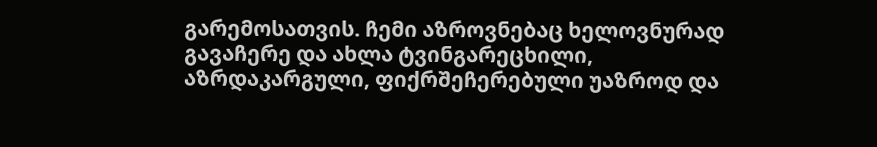გარემოსათვის. ჩემი აზროვნებაც ხელოვნურად გავაჩერე და ახლა ტვინგარეცხილი, აზრდაკარგული, ფიქრშეჩერებული უაზროდ და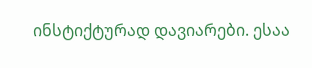ინსტიქტურად დავიარები. ესაა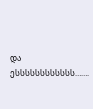და ესსსსსსსსსსსს…….